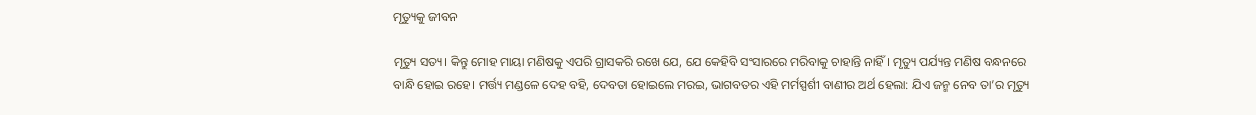ମୃତ୍ୟୁକୁ ଜୀବନ

ମୃତ୍ୟୁ ସତ୍ୟ। କିନ୍ତୁ ମୋହ ମାୟା ମଣିଷକୁ ଏପରି ଗ୍ରାସକରି ରଖେ ଯେ, ଯେ କେହିବି ସଂସାରରେ ମରିବାକୁ ଚାହାନ୍ତି ନାହିଁ। ମୃତ୍ୟୁ ପର୍ଯ୍ୟନ୍ତ ମଣିଷ ବନ୍ଧନରେ ବାନ୍ଧି ହୋଇ ରହେ। ମର୍ତ୍ତ୍ୟ ମଣ୍ଡଳେ ଦେହ ବହି, ଦେବତା ହୋଇଲେ ମରଇ, ଭାଗବତର ଏହି ମର୍ମସ୍ପର୍ଶୀ ବାଣୀର ଅର୍ଥ ହେଲା: ଯିଏ ଜନ୍ମ ନେବ ତା’ର ମୃତ୍ୟୁ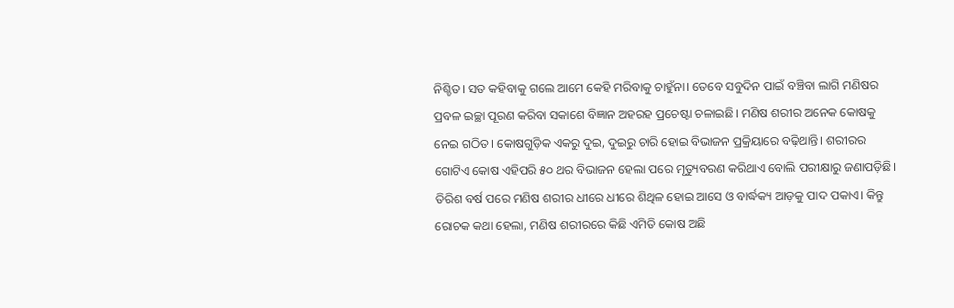ନିଶ୍ଚିତ। ସତ କହିବାକୁ ଗଲେ ଆମେ କେହି ମରିବାକୁ ଚାହୁଁନା। ତେବେ ସବୁଦିନ ପାଇଁ ବଞ୍ଚିବା ଲାଗି ମଣିଷର ପ୍ରବଳ ଇଚ୍ଛା ପୂରଣ କରିବା ସକାଶେ ବିଜ୍ଞାନ ଅହରହ ପ୍ରଚେଷ୍ଟା ଚଳାଇଛି। ମଣିଷ ଶରୀର ଅନେକ କୋଷକୁ ନେଇ ଗଠିତ। କୋଷଗୁଡ଼ିକ ଏକରୁ ଦୁଇ, ଦୁଇରୁ ଚାରି ହୋଇ ବିଭାଜନ ପ୍ରକ୍ରିୟାରେ ବଢ଼ିଥାନ୍ତି। ଶରୀରର ଗୋଟିଏ କୋଷ ଏହିପରି ୫୦ ଥର ବିଭାଜନ ହେଲା ପରେ ମୃତ୍ୟୁବରଣ କରିଥାଏ ବୋଲି ପରୀକ୍ଷାରୁ ଜଣାପଡ଼ିଛି। ତିରିଶ ବର୍ଷ ପରେ ମଣିଷ ଶରୀର ଧୀରେ ଧୀରେ ଶିଥିଳ ହୋଇ ଆସେ ଓ ବାର୍ଦ୍ଧକ୍ୟ ଆଡ଼କୁ ପାଦ ପକାଏ। କିନ୍ତୁ ରୋଚକ କଥା ହେଲା, ମଣିଷ ଶରୀରରେ କିଛି ଏମିତି କୋଷ ଅଛି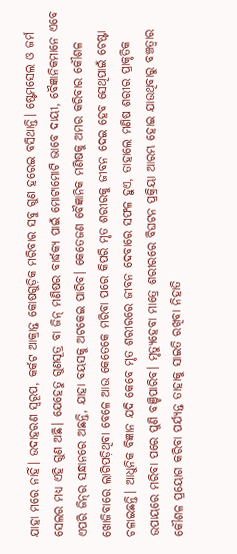ଯାହା ମରେ ନାହିଁ। ଉଦାହରଣ ସ୍ବରୂପ, କର୍କଟ ଆକ୍ରାନ୍ତ କୋଷଗୁଡ଼ିକ ମରିବାର ସବୁ ଗୁଣ ହରେଇ ବସିଥାନ୍ତି। ଷ୍ଟେମସେଲ ଓ ଜର୍ମ ସେଲର ମଧ୍ୟ ଏହି ଗୁଣ ଅଛି। ଯେହେତୁ ଗୁଣସୂତ୍ର ବା ଜିନ୍‌ ମଣିଷର ବାର୍ଦ୍ଧକ୍ୟ ପାଇଁ ମୋଟାମୋଟି ଭାବେ ଦାୟୀ, ବୈଜ୍ଞାନିକମାନେ ଏବେ ଏପରି ଜିନ୍‌ର ସନ୍ଧାନରେ ଅଛନ୍ତି, ଯାହା ବୟସକୁ ଅଟକେଇ ପାରିବ। କେତେଜଣ ବୈଜ୍ଞାନିକ ମଣିଷକୁ ଅମର କରିବାର କୌଶଳ ଖୋଜିବାରେ ଲାଗିପଡ଼ିଥିବା ବେଳେ ଆଉ କେତେକେ ମରିବା ପରେ କିପରି ମୃତ ଶରୀରକୁ ଜୀବନ ଦେଇ ହେବ ସେଥିପାଇଁ ଚେଷ୍ଟା ଚଳାଇଛନ୍ତି। ଆଧୁନିକ ବିଜ୍ଞାନ ଯଦି କେବେ ମୃତ ଶରୀରରେ ଜୀବନ ଦେବାରେ ସଫଳ ହୁଏ, ତାହାଲେ ମଣିଷ ଶରୀର ପ୍ରାକୃତିକ ଉପାୟରେ ମରିବା ପରେ ପୁଣି ବଞ୍ଚିପାରିବ। ମୃତ୍ୟୁହେବା ମାତ୍ରେ ଶରୀରରେ ବିଘଟନ ପ୍ରକ୍ରିୟା ଆରମ୍ଭ ହୋଇ ଯାଉଥିବାରୁ ବଞ୍ଚତ୍ବାର କୌଶଳ ପ୍ରୟୋଗ କରିବା ପର୍ଯ୍ୟନ୍ତ ତାହାକୁ ସାଇତି ରଖିବା ନିହାତି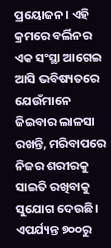ପ୍ରୟୋଜନ। ଏହି କ୍ରମରେ ବର୍ଲିନର ଏକ ସଂସ୍ଥା ଆଗେଇ ଆସି ଭବିଷ୍ୟତରେ ଯେଉଁମାନେ ଜିଇବାର ଲାଳସା ରଖନ୍ତି, ମରିବାପରେ ନିଜର ଶରୀରକୁ ସାଇତି ରଖିବାକୁ ସୁଯୋଗ ଦେଉଛି। ଏପର୍ଯ୍ୟନ୍ତ ୭୦୦ରୁ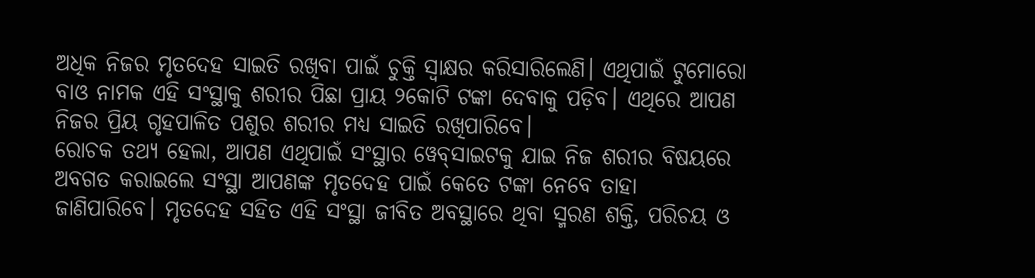ଅଧିକ ନିଜର ମୃତଦେହ ସାଇତି ରଖିବା ପାଇଁ ଚୁକ୍ତି ସ୍ବାକ୍ଷର କରିସାରିଲେଣି। ଏଥିପାଇଁ ଟୁମୋରୋ ବାଓ ନାମକ ଏହି ସଂସ୍ଥାକୁ ଶରୀର ପିଛା ପ୍ରାୟ ୨କୋଟି ଟଙ୍କା ଦେବାକୁ ପଡ଼ିବ। ଏଥିରେ ଆପଣ ନିଜର ପ୍ରିୟ ଗୃହପାଳିତ ପଶୁର ଶରୀର ମଧ୍ୟ ସାଇତି ରଖିପାରିବେ।
ରୋଚକ ତଥ୍ୟ ହେଲା, ଆପଣ ଏଥିପାଇଁ ସଂସ୍ଥାର ୱେବ୍‌ସାଇଟକୁ ଯାଇ ନିଜ ଶରୀର ବିଷୟରେ ଅବଗତ କରାଇଲେ ସଂସ୍ଥା ଆପଣଙ୍କ ମୃତଦେହ ପାଇଁ କେତେ ଟଙ୍କା ନେବେ ତାହା ଜାଣିପାରିବେ। ମୃତଦେହ ସହିତ ଏହି ସଂସ୍ଥା ଜୀବିତ ଅବସ୍ଥାରେ ଥିବା ସ୍ମରଣ ଶକ୍ତି, ପରିଚୟ ଓ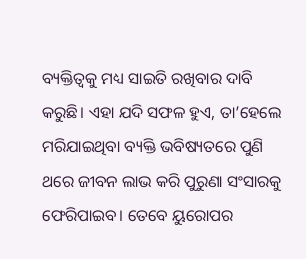ବ୍ୟକ୍ତିତ୍ୱକୁ ମଧ୍ୟ ସାଇତି ରଖିବାର ଦାବି କରୁଛି। ଏହା ଯଦି ସଫଳ ହୁଏ, ତା’ହେଲେ ମରିଯାଇଥିବା ବ୍ୟକ୍ତି ଭବିଷ୍ୟତରେ ପୁଣି ଥରେ ଜୀବନ ଲାଭ କରି ପୁରୁଣା ସଂସାରକୁ ଫେରିପାଇବ। ତେବେ ୟୁରୋପର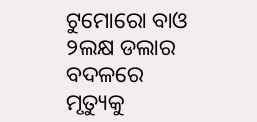ଟୁମୋରୋ ବାଓ ୨ଲକ୍ଷ ଡଲାର ବଦଳରେ ମୃତ୍ୟୁକୁ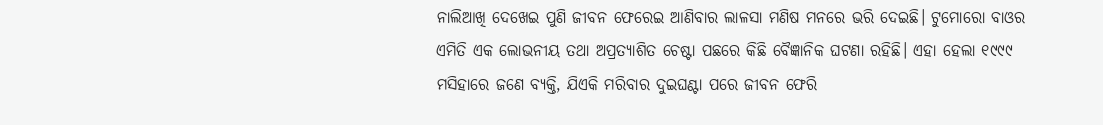ନାଲିଆଖି ଦେଖେଇ ପୁଣି ଜୀବନ ଫେରେଇ ଆଣିବାର ଲାଳସା ମଣିଷ ମନରେ ଭରି ଦେଇଛି। ଟୁମୋରୋ ବାଓର ଏମିତି ଏକ ଲୋଭନୀୟ ତଥା ଅପ୍ରତ୍ୟାଶିତ ଚେଷ୍ଟା ପଛରେ କିଛି ବୈଜ୍ଞାନିକ ଘଟଣା ରହିଛି। ଏହା ହେଲା ୧୯୯୯ ମସିହାରେ ଜଣେ ବ୍ୟକ୍ତି, ଯିଏକି ମରିବାର ଦୁଇଘଣ୍ଟା ପରେ ଜୀବନ ଫେରି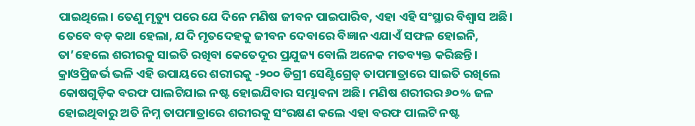ପାଇଥିଲେ। ତେଣୁ ମୃତ୍ୟୁ ପରେ ଯେ ଦିନେ ମଣିଷ ଜୀବନ ପାଇପାରିବ, ଏହା ଏହି ସଂସ୍ଥାର ବିଶ୍ୱାସ ଅଛି। ତେବେ ବଡ଼ କଥା ହେଲା, ଯଦି ମୃତଦେହକୁ ଜୀବନ ଦେବାରେ ବିଜ୍ଞାନ ଏଯାଏଁ ସଫଳ ହୋଇନି, ତା’ହେଲେ ଶରୀରକୁ ସାଇତି ରଖିବା କେତେଦୂର ପ୍ରଯୁଜ୍ୟ ବୋଲି ଅନେକ ମତବ୍ୟକ୍ତ କରିଛନ୍ତି। କ୍ରାଓପ୍ରିଜର୍ଭ ଭଳି ଏହି ଉପାୟରେ ଶରୀରକୁ -୨୦୦ ଡିଗ୍ରୀ ସେଣ୍ଟିଗ୍ରେଡ୍‌ ତାପମାତ୍ରାରେ ସାଇତି ରଖିଲେ କୋଷଗୁଡ଼ିକ ବରଫ ପାଲଟିଯାଇ ନଷ୍ଟ ହୋଇଯିବାର ସମ୍ଭାବନା ଅଛି। ମଣିଷ ଶରୀରର ୬୦% ଜଳ ହୋଇଥିବାରୁ ଅତି ନିମ୍ନ ତାପମାତ୍ରାରେ ଶରୀରକୁ ସଂରକ୍ଷଣ କଲେ ଏହା ବରଫ ପାଲଟି ନଷ୍ଟ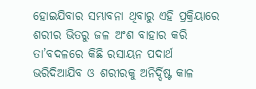ହୋଇଯିବାର ସମ୍ଭାବନା ଥିବାରୁ ଏହି ପ୍ରକ୍ରିୟାରେ ଶରୀର ଭିତରୁ ଜଳ ଅଂଶ ବାହାର କରି ତା’ବଦଳରେ କିଛି ରସାୟନ ପଦାର୍ଥ ଭରିଦିଆଯିବ ଓ ଶରୀରକୁ ଅନିର୍ଦ୍ଦିଷ୍ଟ କାଳ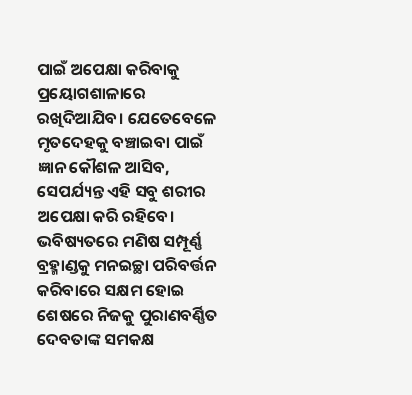ପାଇଁ ଅପେକ୍ଷା କରିବାକୁ ପ୍ରୟୋଗଶାଳାରେ ରଖିଦିଆଯିବ। ଯେତେବେଳେ ମୃତଦେହକୁ ବଞ୍ଚାଇବା ପାଇଁ ଜ୍ଞାନ କୌଶଳ ଆସିବ, ସେପର୍ଯ୍ୟନ୍ତ ଏହି ସବୁ ଶରୀର ଅପେକ୍ଷା କରି ରହିବେ।
ଭବିଷ୍ୟତରେ ମଣିଷ ସମ୍ପୂର୍ଣ୍ଣ ବ୍ରହ୍ମାଣ୍ଡକୁ ମନଇଚ୍ଛା ପରିବର୍ତ୍ତନ କରିବାରେ ସକ୍ଷମ ହୋଇ ଶେଷରେ ନିଜକୁ ପୁରାଣବର୍ଣ୍ଣିତ ଦେବତାଙ୍କ ସମକକ୍ଷ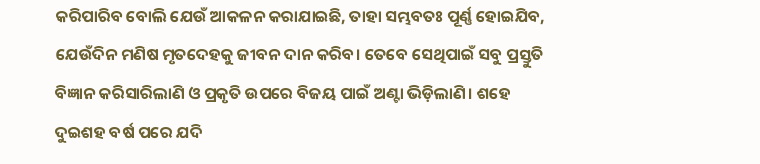କରିପାରିବ ବୋଲି ଯେଉଁ ଆକଳନ କରାଯାଇଛି, ତାହା ସମ୍ଭବତଃ ପୂର୍ଣ୍ଣ ହୋଇଯିବ, ଯେଉଁଦିନ ମଣିଷ ମୃତଦେହକୁ ଜୀବନ ଦାନ କରିବ। ତେବେ ସେଥିପାଇଁ ସବୁ ପ୍ରସ୍ତୁତି ବିଜ୍ଞାନ କରିସାରିଲାଣି ଓ ପ୍ରକୃତି ଉପରେ ବିଜୟ ପାଇଁ ଅଣ୍ଟା ଭିଡ଼ିଲାଣି। ଶହେ ଦୁଇଶହ ବର୍ଷ ପରେ ଯଦି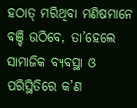ହଠାତ୍‌ ମରିଥିବା ମଣିଷମାନେ ବଞ୍ଚି ଉଠିବେ, ତା’ହେଲେ ସାମାଜିକ ବ୍ୟବସ୍ଥା ଓ ପରିସ୍ଥିତିରେ କ’ଣ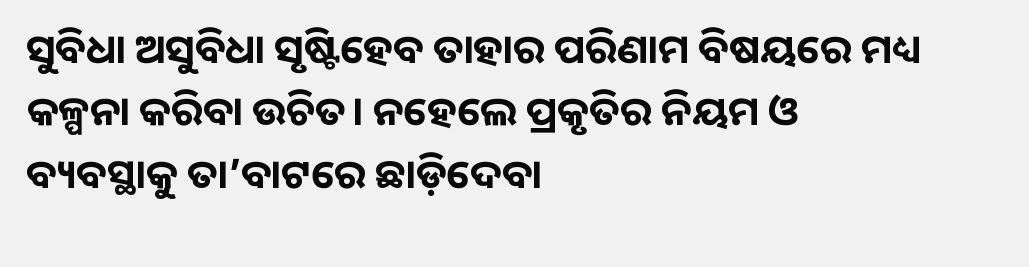ସୁବିଧା ଅସୁବିଧା ସୃଷ୍ଟିହେବ ତାହାର ପରିଣାମ ବିଷୟରେ ମଧ୍ୟ କଳ୍ପନା କରିବା ଉଚିତ। ନହେଲେ ପ୍ରକୃତିର ନିୟମ ଓ ବ୍ୟବସ୍ଥାକୁ ତା’ବାଟରେ ଛାଡ଼ିଦେବା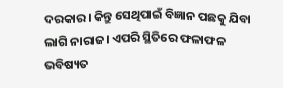ଦରକାର। କିନ୍ତୁ ସେଥିପାଇଁ ବିଜ୍ଞାନ ପଛକୁ ଯିବା ଲାଗି ନାରାଜ। ଏପରି ସ୍ଥିତିରେ ଫଳାଫଳ ଭବିଷ୍ୟତ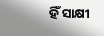ହିଁ ସାକ୍ଷୀ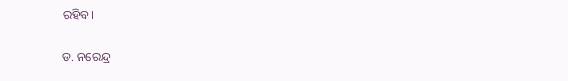ରହିବ।

ଡ. ନରେନ୍ଦ୍ର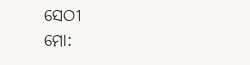ସେଠୀ
ମୋ: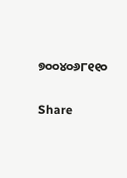୭୦୦୪୦୬୮୧୧୦

Share